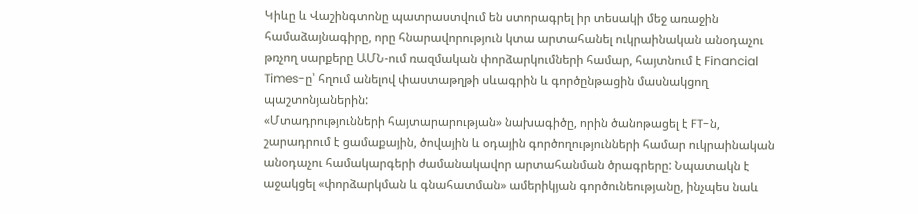Կիևը և Վաշինգտոնը պատրաստվում են ստորագրել իր տեսակի մեջ առաջին համաձայնագիրը, որը հնարավորություն կտա արտահանել ուկրաինական անօդաչու թռչող սարքերը ԱՄՆ-ում ռազմական փորձարկումների համար, հայտնում է Financial Times-ը՝ հղում անելով փաստաթղթի սևագրին և գործընթացին մասնակցող պաշտոնյաներին:
«Մտադրությունների հայտարարության» նախագիծը, որին ծանոթացել է FT-ն, շարադրում է ցամաքային, ծովային և օդային գործողությունների համար ուկրաինական անօդաչու համակարգերի ժամանակավոր արտահանման ծրագրերը: Նպատակն է աջակցել «փորձարկման և գնահատման» ամերիկյան գործունեությանը, ինչպես նաև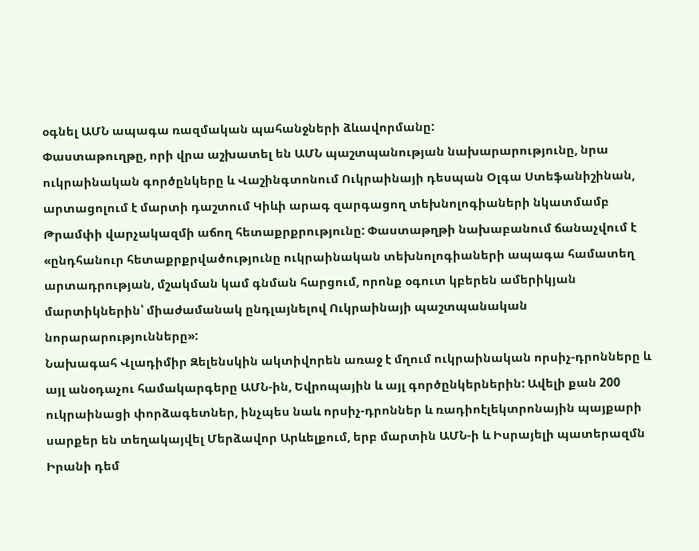օգնել ԱՄՆ ապագա ռազմական պահանջների ձևավորմանը:
Փաստաթուղթը, որի վրա աշխատել են ԱՄՆ պաշտպանության նախարարությունը, նրա ուկրաինական գործընկերը և Վաշինգտոնում Ուկրաինայի դեսպան Օլգա Ստեֆանիշինան, արտացոլում է մարտի դաշտում Կիևի արագ զարգացող տեխնոլոգիաների նկատմամբ Թրամփի վարչակազմի աճող հետաքրքրությունը: Փաստաթղթի նախաբանում ճանաչվում է «ընդհանուր հետաքրքրվածությունը ուկրաինական տեխնոլոգիաների ապագա համատեղ արտադրության, մշակման կամ գնման հարցում, որոնք օգուտ կբերեն ամերիկյան մարտիկներին՝ միաժամանակ ընդլայնելով Ուկրաինայի պաշտպանական նորարարությունները»:
Նախագահ Վլադիմիր Զելենսկին ակտիվորեն առաջ է մղում ուկրաինական որսիչ-դրոնները և այլ անօդաչու համակարգերը ԱՄՆ-ին, Եվրոպային և այլ գործընկերներին: Ավելի քան 200 ուկրաինացի փորձագետներ, ինչպես նաև որսիչ-դրոններ և ռադիոէլեկտրոնային պայքարի սարքեր են տեղակայվել Մերձավոր Արևելքում, երբ մարտին ԱՄՆ-ի և Իսրայելի պատերազմն Իրանի դեմ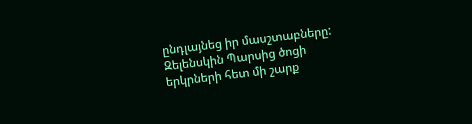ընդլայնեց իր մասշտաբները:
Զելենսկին Պարսից ծոցի երկրների հետ մի շարք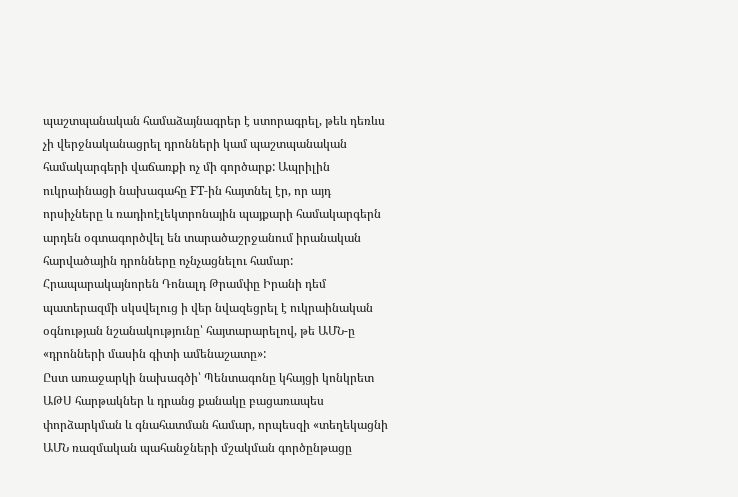պաշտպանական համաձայնագրեր է ստորագրել, թեև դեռևս չի վերջնականացրել դրոնների կամ պաշտպանական համակարգերի վաճառքի ոչ մի գործարք: Ապրիլին ուկրաինացի նախագահը FT-ին հայտնել էր, որ այդ որսիչները և ռադիոէլեկտրոնային պայքարի համակարգերն արդեն օգտագործվել են տարածաշրջանում իրանական հարվածային դրոնները ոչնչացնելու համար: Հրապարակայնորեն Դոնալդ Թրամփը Իրանի դեմ պատերազմի սկսվելուց ի վեր նվազեցրել է ուկրաինական օգնության նշանակությունը՝ հայտարարելով, թե ԱՄՆ-ը «դրոնների մասին գիտի ամենաշատը»:
Ըստ առաջարկի նախագծի՝ Պենտագոնը կհայցի կոնկրետ ԱԹՍ հարթակներ և դրանց քանակը բացառապես փորձարկման և գնահատման համար, որպեսզի «տեղեկացնի ԱՄՆ ռազմական պահանջների մշակման գործընթացը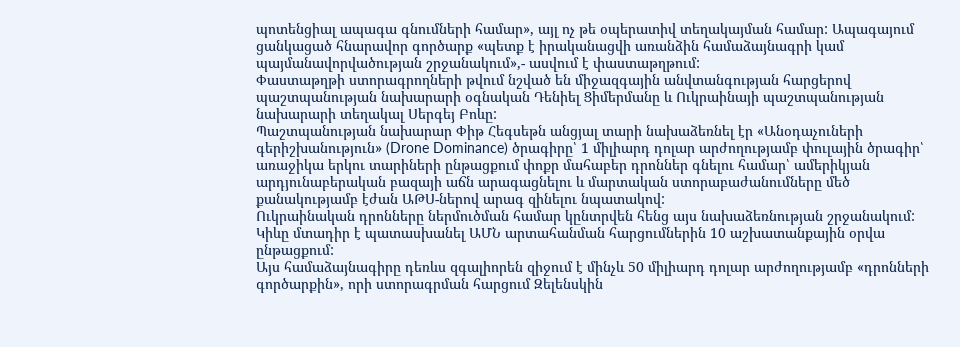պոտենցիալ ապագա գնումների համար», այլ ոչ թե օպերատիվ տեղակայման համար: Ապագայում ցանկացած հնարավոր գործարք «պետք է իրականացվի առանձին համաձայնագրի կամ պայմանավորվածության շրջանակում»,- ասվում է փաստաթղթում:
Փաստաթղթի ստորագրողների թվում նշված են միջազգային անվտանգության հարցերով պաշտպանության նախարարի օգնական Դենիել Ցիմերմանը և Ուկրաինայի պաշտպանության նախարարի տեղակալ Սերգեյ Բոևը:
Պաշտպանության նախարար Փիթ Հեգսեթն անցյալ տարի նախաձեռնել էր «Անօդաչուների գերիշխանություն» (Drone Dominance) ծրագիրը՝ 1 միլիարդ դոլար արժողությամբ փուլային ծրագիր՝ առաջիկա երկու տարիների ընթացքում փոքր մահաբեր դրոններ գնելու համար՝ ամերիկյան արդյունաբերական բազայի աճն արագացնելու և մարտական ստորաբաժանումները մեծ քանակությամբ էժան ԱԹՍ-ներով արագ զինելու նպատակով:
Ուկրաինական դրոնները ներմուծման համար կընտրվեն հենց այս նախաձեռնության շրջանակում: Կիևը մտադիր է պատասխանել ԱՄՆ արտահանման հարցումներին 10 աշխատանքային օրվա ընթացքում:
Այս համաձայնագիրը դեռևս զգալիորեն զիջում է մինչև 50 միլիարդ դոլար արժողությամբ «դրոնների գործարքին», որի ստորագրման հարցում Զելենսկին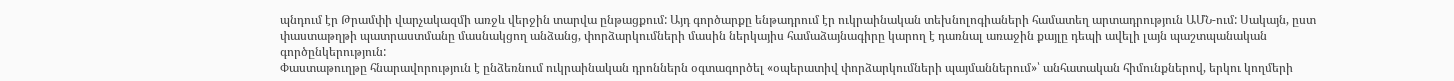պնդում էր Թրամփի վարչակազմի առջև վերջին տարվա ընթացքում: Այդ գործարքը ենթադրում էր ուկրաինական տեխնոլոգիաների համատեղ արտադրություն ԱՄՆ-ում: Սակայն, ըստ փաստաթղթի պատրաստմանը մասնակցող անձանց, փորձարկումների մասին ներկայիս համաձայնագիրը կարող է դառնալ առաջին քայլը դեպի ավելի լայն պաշտպանական գործընկերություն:
Փաստաթուղթը հնարավորություն է ընձեռնում ուկրաինական դրոններն օգտագործել «օպերատիվ փորձարկումների պայմաններում»՝ անհատական հիմունքներով, երկու կողմերի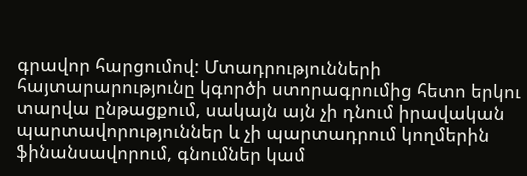գրավոր հարցումով: Մտադրությունների հայտարարությունը կգործի ստորագրումից հետո երկու տարվա ընթացքում, սակայն այն չի դնում իրավական պարտավորություններ և չի պարտադրում կողմերին ֆինանսավորում, գնումներ կամ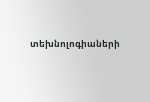տեխնոլոգիաների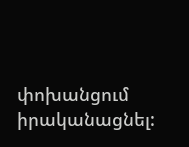փոխանցում իրականացնել: